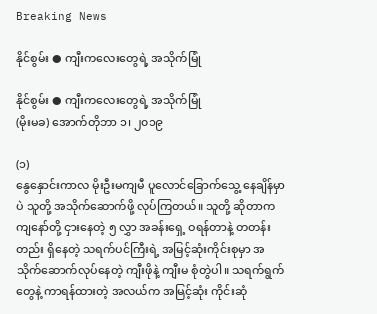Breaking News

နိုင်စွမ်း ● ကျီးကလေးတွေရဲ့ အသိုက်မြုံ

နိုင်စွမ်း ● ကျီးကလေးတွေရဲ့ အသိုက်မြုံ
(မိုးမခ) အောက်တိုဘာ ၁၊ ၂၀၁၉

(၁)
နွေနှောင်းကာလ မိုးဦးမကျမီ ပူလောင်ခြောက်သွေ့ နေချိန်မှာပဲ သူတို့ အသိုက်ဆောက်ဖို့ လုပ်ကြတယ်။ သူတို့ ဆိုတာက ကျနော်တို့ ငှားနေတဲ့ ၅ လွှာ အခန်းရှေ့ ဝရန်တာနဲ့ တတန်းတည်း ရှိနေတဲ့ သရက်ပင်ကြီးရဲ့ အမြင့်ဆုံးကိုင်းစုမှာ အသိုက်ဆောက်လုပ်နေတဲ့ ကျီးဖိုနဲ့ ကျီးမ စုံတွဲပါ။ သရက်ရွက်တွေနဲ့ ကာရန်ထားတဲ့ အလယ်က အမြင့်ဆုံး ကိုင်းဆုံ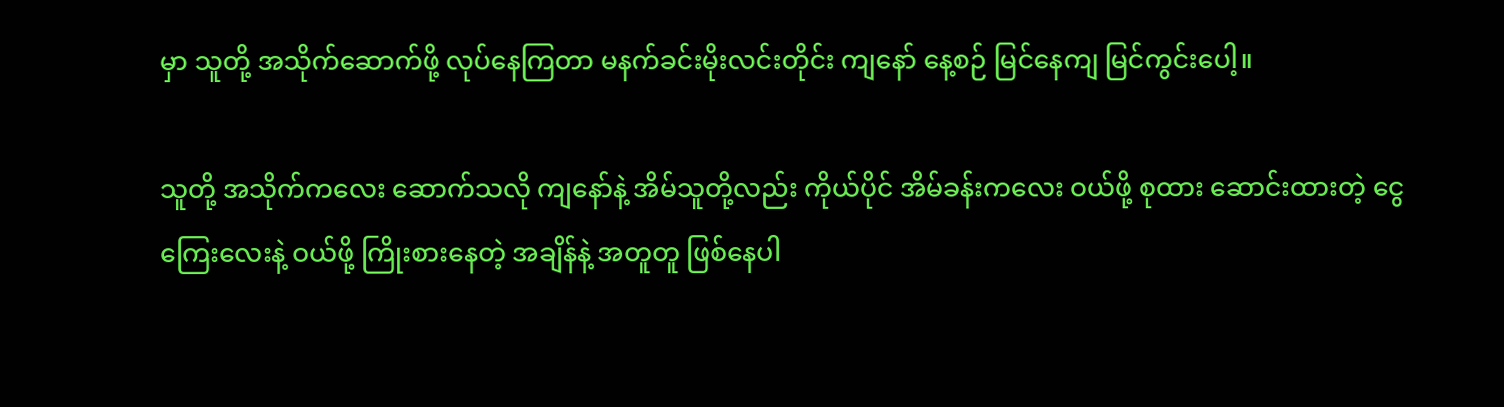မှာ သူတို့ အသိုက်ဆောက်ဖို့ လုပ်နေကြတာ မနက်ခင်းမိုးလင်းတိုင်း ကျနော် နေ့စဉ် မြင်နေကျ မြင်ကွင်းပေါ့။

သူတို့ အသိုက်ကလေး ဆောက်သလို ကျနော်နဲ့ အိမ်သူတို့လည်း ကိုယ်ပိုင် အိမ်ခန်းကလေး ဝယ်ဖို့ စုထား ဆောင်းထားတဲ့ ငွေကြေးလေးနဲ့ ဝယ်ဖို့ ကြိုးစားနေတဲ့ အချိန်နဲ့ အတူတူ ဖြစ်နေပါ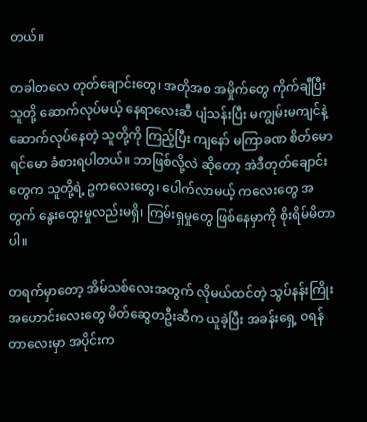တယ်။

တခါတလေ တုတ်ချောင်းတွေ၊ အတိုအစ အမှိုက်တွေ ကိုက်ချီပြီး သူတို့ ဆောက်လုပ်မယ့် နေရာလေးဆီ ပျံသန်းပြီး မကျွမ်းမကျင်နဲ့ ဆောက်လုပ်နေတဲ့ သူတို့ကို ကြည့်ပြီး ကျနော် မကြာခဏ စိတ်မော ရင်မော ခံစားရပါတယ်။ ဘာဖြစ်လို့လဲ ဆိုတော့ အဲဒီတုတ်ချောင်းတွေက သူတို့ရဲ့ ဥကလေးတွေ၊ ပေါက်လာမယ့် ကလေးတွေ အတွက် နွေးထွေးမှုလည်းမရှိ၊ ကြမ်းရှမှုတွေ ဖြစ်နေမှာကို စိုးရိမ်မိတာပါ။

တရက်မှာတော့ အိမ်သစ်လေးအတွက် လိုမယ်ထင်တဲ့ သွပ်နန်းကြိုး အဟောင်းလေးတွေ မိတ်ဆွေတဦးဆီက ယူခဲ့ပြီး အခန်းရှေ့ ဝရန်တာလေးမှာ အပိုင်းက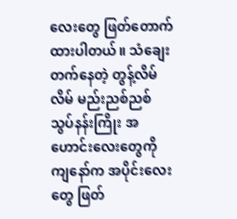လေးတွေ ဖြတ်တောက်ထားပါတယ်။ သံချေးတက်နေတဲ့ တွန့်လိမ်လိမ် မည်းညစ်ညစ် သွပ်နန်းကြိုး အဟောင်းလေးတွေကို ကျနော်က အပိုင်းလေးတွေ ဖြတ်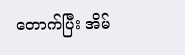တောက်ပြီး အိမ်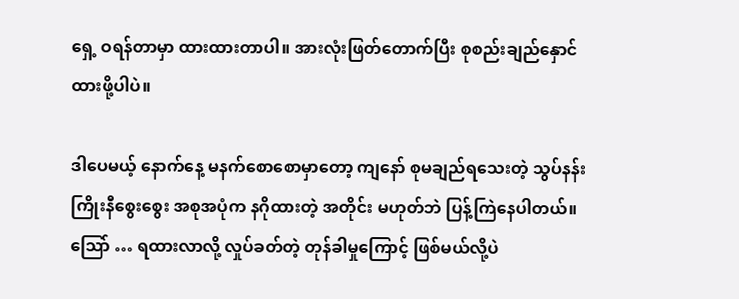ရှေ့ ဝရန်တာမှာ ထားထားတာပါ။ အားလုံးဖြတ်တောက်ပြီး စုစည်းချည်နှောင်ထားဖို့ပါပဲ။

ဒါပေမယ့် နောက်နေ့ မနက်စောစောမှာတော့ ကျနော် စုမချည်ရသေးတဲ့ သွပ်နန်းကြိုးနီစွေးစွေး အစုအပုံက နဂိုထားတဲ့ အတိုင်း မဟုတ်ဘဲ ပြန့်ကြဲနေပါတယ်။ သြော် … ရထားလာလို့ လှုပ်ခတ်တဲ့ တုန်ခါမှုကြောင့် ဖြစ်မယ်လို့ပဲ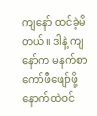ကျနော် ထင်ခဲ့မိတယ်။ ဒါနဲ့ ကျနော်က မနက်စာ ကော်ဖီဖျော်ဖို့ နောက်ထဲဝင်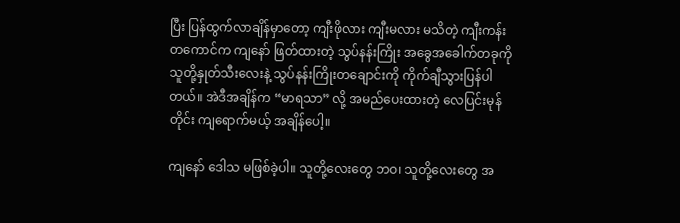ပြီး ပြန်ထွက်လာချိန်မှာတော့ ကျီးဖိုလား ကျီးမလား မသိတဲ့ ကျီးကန်းတကောင်က ကျနော် ဖြတ်ထားတဲ့ သွပ်နန်းကြိုး အခွေအခေါက်တခုကို သူတို့နှုတ်သီးလေးနဲ့ သွပ်နန်းကြိုးတချောင်းကို ကိုက်ချီသွားပြန်ပါတယ်။ အဲဒီအချိန်က “မာရသာ” လို့ အမည်ပေးထားတဲ့ လေပြင်းမုန်တိုင်း ကျရောက်မယ့် အချိန်ပေါ့။

ကျနော် ဒေါသ မဖြစ်ခဲ့ပါ။ သူတို့လေးတွေ ဘဝ၊ သူတို့လေးတွေ အ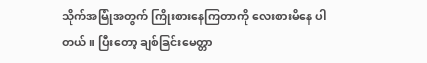သိုက်အမြုံအတွက် ကြိုးစားနေကြတာကို လေးစားမိနေ ပါတယ်။ ပြီးတော့ ချစ်ခြင်းမေတ္တာ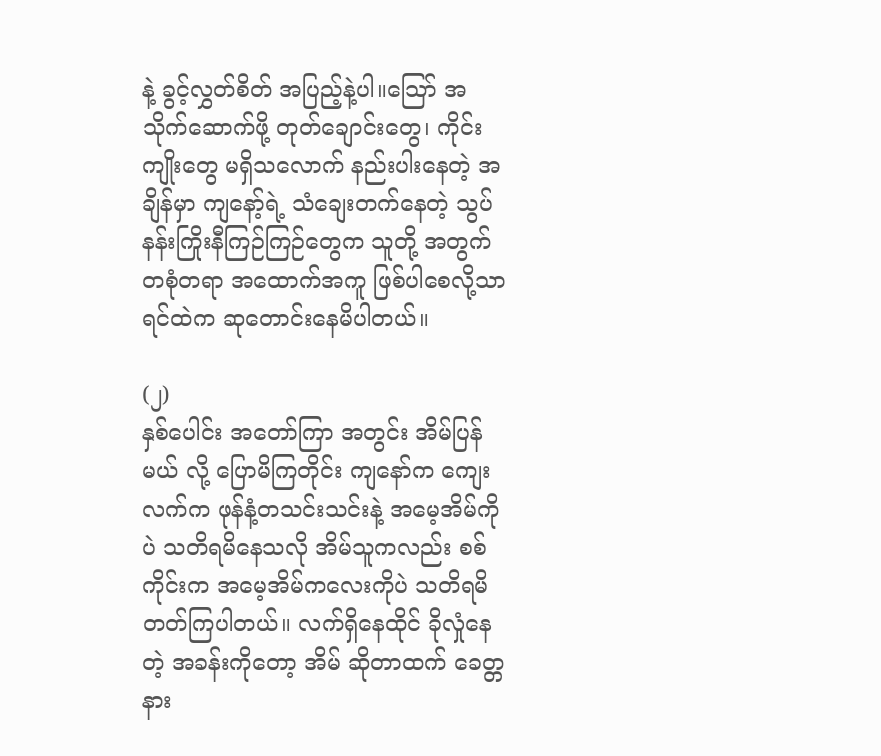နဲ့ ခွင့်လွှတ်စိတ် အပြည့်နဲ့ပါ။သြော် အသိုက်ဆောက်ဖို့ တုတ်ချောင်းတွေ၊ ကိုင်းကျိုးတွေ မရှိသလောက် နည်းပါးနေတဲ့ အချိန်မှာ ကျနော့်ရဲ့ သံချေးတက်နေတဲ့ သွပ်နန်းကြိုးနီကြဉ်ကြဉ်တွေက သူတို့ အတွက် တစုံတရာ အထောက်အကူ ဖြစ်ပါစေလို့သာ ရင်ထဲက ဆုတောင်းနေမိပါတယ်။

(၂)
နှစ်ပေါင်း အတော်ကြာ အတွင်း အိမ်ပြန်မယ် လို့ ပြောမိကြတိုင်း ကျနော်က ကျေးလက်က ဖုန်နံ့တသင်းသင်းနဲ့ အမေ့အိမ်ကိုပဲ သတိရမိနေသလို အိမ်သူကလည်း စစ်ကိုင်းက အမေ့အိမ်ကလေးကိုပဲ သတိရမိတတ်ကြပါတယ်။ လက်ရှိနေထိုင် ခိုလှုံနေတဲ့ အခန်းကိုတော့ အိမ် ဆိုတာထက် ခေတ္တနား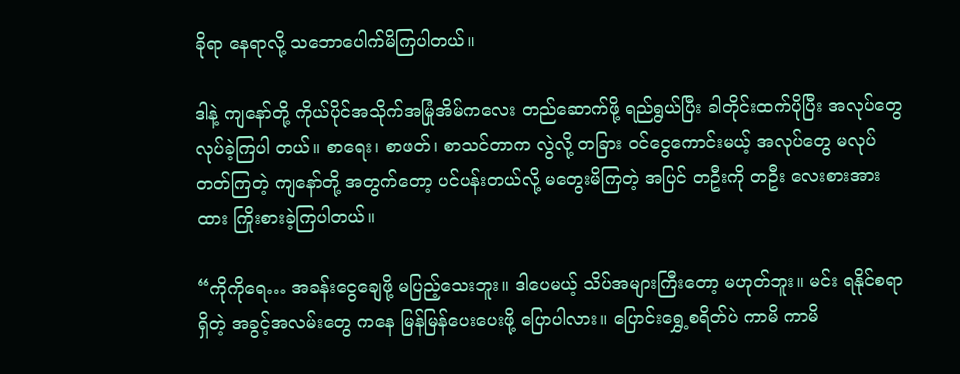ခိုရာ နေရာလို့ သဘောပေါက်မိကြပါတယ်။

ဒါနဲ့ ကျနော်တို့ ကိုယ်ပိုင်အသိုက်အမြုံအိမ်ကလေး တည်ဆောက်ဖို့ ရည်ရွယ်ပြီး ခါတိုင်းထက်ပိုပြီး အလုပ်တွေ လုပ်ခဲ့ကြပါ တယ်။ စာရေး၊ စာဖတ်၊ စာသင်တာက လွဲလို့ တခြား ဝင်ငွေကောင်းမယ့် အလုပ်တွေ မလုပ်တတ်ကြတဲ့ ကျနော်တို့ အတွက်တော့ ပင်ပန်းတယ်လို့ မတွေးမိကြတဲ့ အပြင် တဦးကို တဦး လေးစားအားထား ကြိုးစားခဲ့ကြပါတယ်။

“ကိုကိုရေ… အခန်းငွေချေဖို့ မပြည့်သေးဘူး။ ဒါပေမယ့် သိပ်အများကြီးတော့ မဟုတ်ဘူး။ မင်း ရနိုင်စရာ ရှိတဲ့ အခွင့်အလမ်းတွေ ကနေ မြန်မြန်ပေးပေးဖို့ ပြောပါလား။ ပြောင်းရွှေ့စရိတ်ပဲ ကာမိ ကာမိ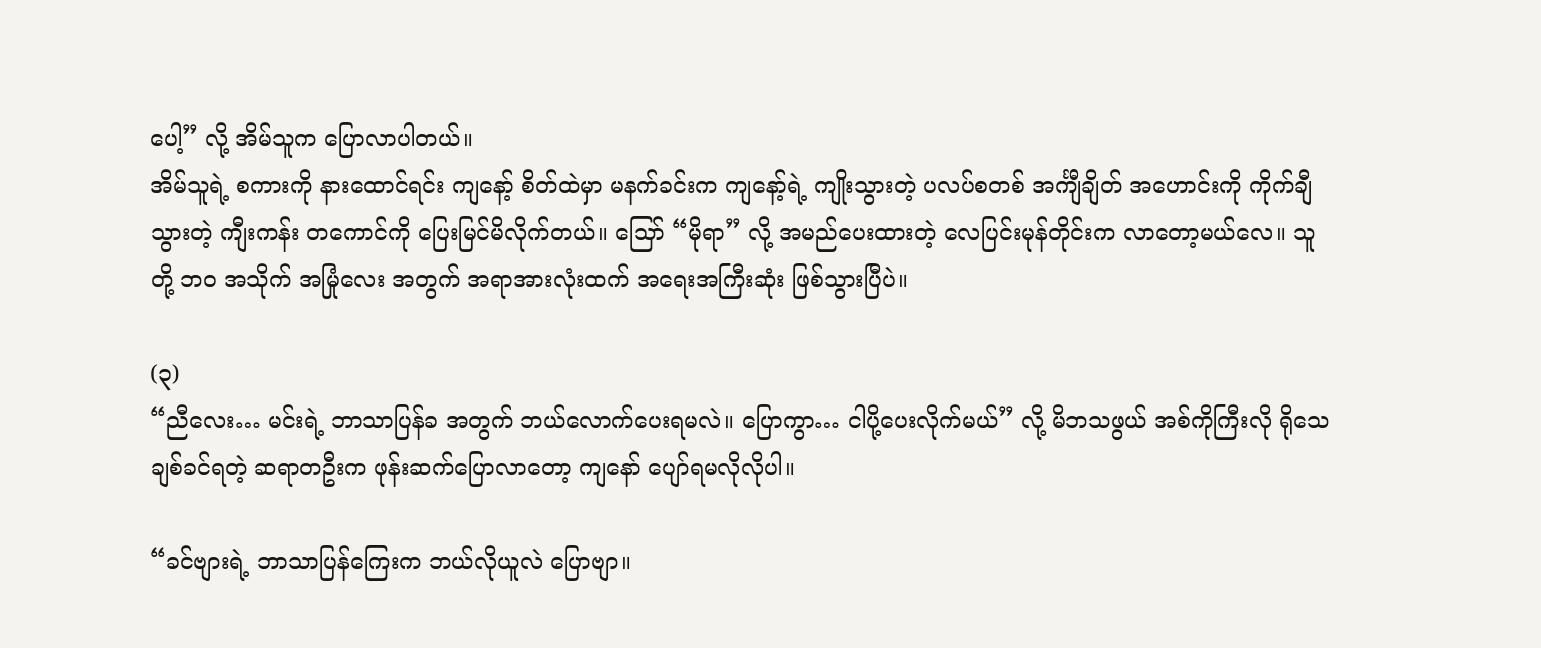ပေါ့” လို့ အိမ်သူက ပြောလာပါတယ်။
အိမ်သူရဲ့ စကားကို နားထောင်ရင်း ကျနော့် စိတ်ထဲမှာ မနက်ခင်းက ကျနော့်ရဲ့ ကျိုးသွားတဲ့ ပလပ်စတစ် အင်္ကျီချိတ် အဟောင်းကို ကိုက်ချီသွားတဲ့ ကျီးကန်း တကောင်ကို ပြေးမြင်မိလိုက်တယ်။ သြော် “မိုရာ” လို့ အမည်ပေးထားတဲ့ လေပြင်းမုန်တိုင်းက လာတော့မယ်လေ။ သူတို့ ဘ၀ အသိုက် အမြုံလေး အတွက် အရာအားလုံးထက် အရေးအကြီးဆုံး ဖြစ်သွားပြီပဲ။

(၃)
“ညီလေး… မင်းရဲ့ ဘာသာပြန်ခ အတွက် ဘယ်လောက်ပေးရမလဲ။ ပြောကွာ… ငါပို့ပေးလိုက်မယ်” လို့ မိဘသဖွယ် အစ်ကိုကြီးလို ရိုသေချစ်ခင်ရတဲ့ ဆရာတဦးက ဖုန်းဆက်ပြောလာတော့ ကျနော် ပျော်ရမလိုလိုပါ။

“ခင်ဗျားရဲ့ ဘာသာပြန်ကြေးက ဘယ်လိုယူလဲ ပြောဗျာ။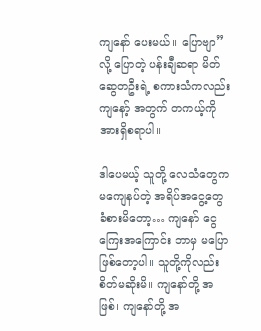ကျနော် ပေးမယ်။ ပြောဗျာ” လို့ ပြောတဲ့ ပန်းချီဆရာ မိတ်ဆွေတဦးရဲ့ စကားသံကလည်း ကျနော့် အတွက် တကယ့်ကို အားရှိစရာပါ။

ဒါပေမယ့် သူတို့ လေသံတွေက မကျေနပ်တဲ့ အရိပ်အငွေ့တွေ ခံစားမိတော့… ကျနော် ငွေကြေးအကြောင်း ဘာမှ မပြောဖြစ်တော့ပါ။ သူတို့ကိုလည်း စိတ်မဆိုးမိ။ ကျနော်တို့ အဖြစ်၊ ကျနော်တို့ အ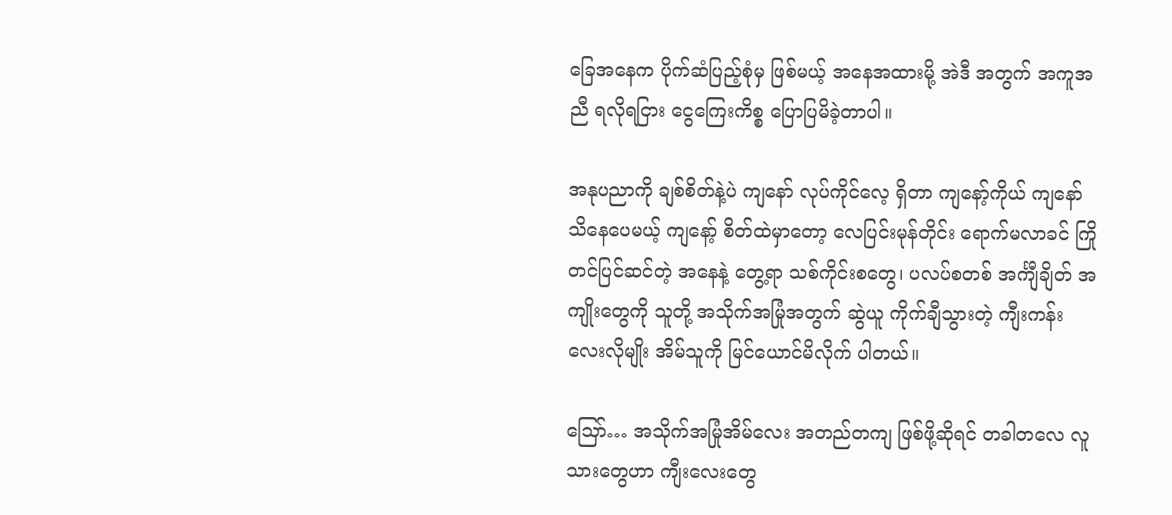ခြေအနေက ပိုက်ဆံပြည့်စုံမှ ဖြစ်မယ့် အနေအထားမို့ အဲဒီ အတွက် အကူအညီ ရလိုရငြား ငွေကြေးကိစ္စ ပြောပြမိခဲ့တာပါ။

အနုပညာကို ချစ်စိတ်နဲ့ပဲ ကျနော် လုပ်ကိုင်လေ့ ရှိတာ ကျနော့်ကိုယ် ကျနော် သိနေပေမယ့် ကျနော့် စိတ်ထဲမှာတော့ လေပြင်းမုန်တိုင်း ရောက်မလာခင် ကြိုတင်ပြင်ဆင်တဲ့ အနေနဲ့ တွေ့ရာ သစ်ကိုင်းစတွေ၊ ပလပ်စတစ် အင်္ကျီချိတ် အကျိုးတွေကို သူတို့ အသိုက်အမြုံအတွက် ဆွဲယူ ကိုက်ချီသွားတဲ့ ကျီးကန်းလေးလိုမျိုး အိမ်သူကို မြင်ယောင်မိလိုက် ပါတယ်။

သြော်… အသိုက်အမြုံအိမ်လေး အတည်တကျ ဖြစ်ဖို့ဆိုရင် တခါတလေ လူသားတွေဟာ ကျီးလေးတွေ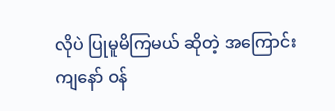လိုပဲ ပြုမူမိကြမယ် ဆိုတဲ့ အကြောင်း ကျနော် ဝန်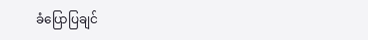ခံပြောပြချင်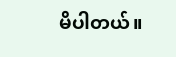မိပါတယ်။